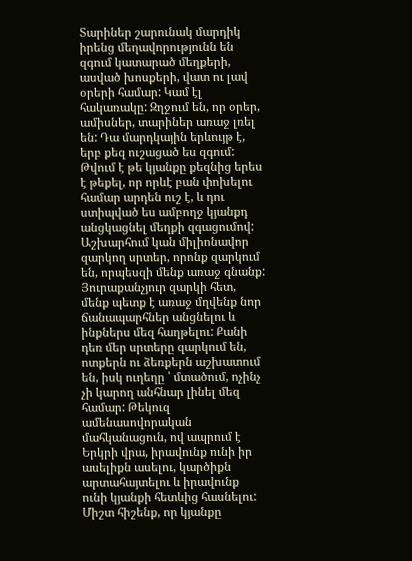Տարիներ շարունակ մարդիկ իրենց մեղավորությունն են զգում կատարած մեղքերի, ասված խոսքերի, վատ ու լավ օրերի համար: Կամ էլ հակառակը: Զղջում են, որ օրեր, ամիսներ, տարիներ առաջ լռել են: Դա մարդկային երևույթ է, երբ քեզ ուշացած ես զգում: Թվում է թե կյանքը քեզնից երես է թեքել, որ որևէ բան փոխելու համար արդեն ուշ է, և դու ստիպված ես ամբողջ կյանքդ անցկացնել մեղքի զգացումով:
Աշխարհում կան միլիոնավոր զարկող սրտեր, որոնք զարկում են, որպեսզի մենք առաջ գնանք: Յուրաքանչյուր զարկի հետ, մենք պետք է առաջ մղվենք նոր ճանապարհներ անցնելու և ինքներս մեզ հաղթելու: Քանի դեռ մեր սրտերը զարկում են, ոտքերն ու ձեռքերն աշխատում են, իսկ ուղեղը ՝ մտածում, ոչինչ չի կարող անհնար լինել մեզ համար: Թեկուզ ամենասովորական մահկանացուն, ով ապրում է Երկրի վրա, իրավունք ունի իր ասելիքն ասելու, կարծիքն արտահայտելու և իրավունք ունի կյանքի հետևից հասնելու:
Միշտ հիշենք, որ կյանքը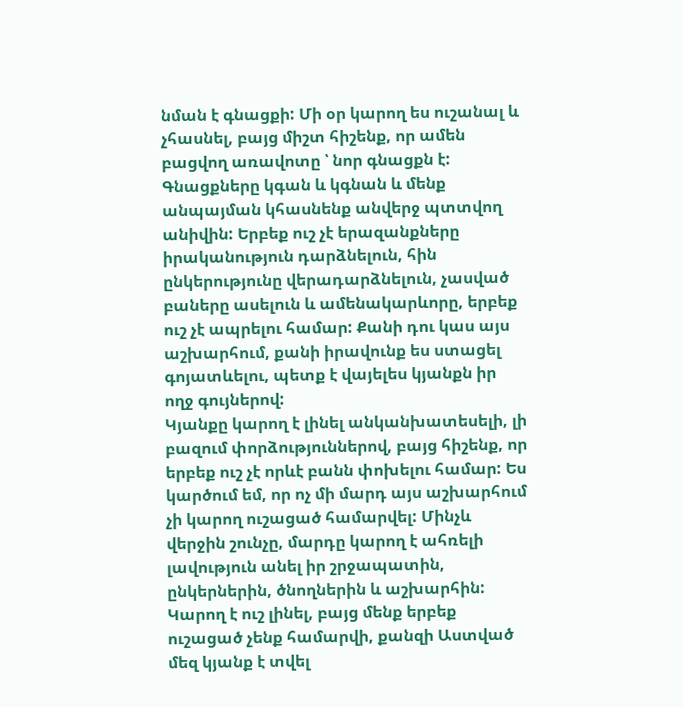նման է գնացքի: Մի օր կարող ես ուշանալ և չհասնել, բայց միշտ հիշենք, որ ամեն բացվող առավոտը ՝ նոր գնացքն է: Գնացքները կգան և կգնան և մենք անպայման կհասնենք անվերջ պտտվող անիվին: Երբեք ուշ չէ երազանքները իրականություն դարձնելուն, հին ընկերությունը վերադարձնելուն, չասված բաները ասելուն և ամենակարևորը, երբեք ուշ չէ ապրելու համար: Քանի դու կաս այս աշխարհում, քանի իրավունք ես ստացել գոյատևելու, պետք է վայելես կյանքն իր ողջ գույներով:
Կյանքը կարող է լինել անկանխատեսելի, լի բազում փորձություններով, բայց հիշենք, որ երբեք ուշ չէ որևէ բանն փոխելու համար: Ես կարծում եմ, որ ոչ մի մարդ այս աշխարհում չի կարող ուշացած համարվել: Մինչև վերջին շունչը, մարդը կարող է ահռելի լավություն անել իր շրջապատին, ընկերներին, ծնողներին և աշխարհին: Կարող է ուշ լինել, բայց մենք երբեք ուշացած չենք համարվի, քանզի Աստված մեզ կյանք է տվել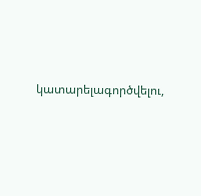կատարելագործվելու,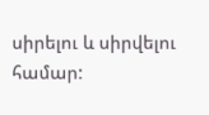սիրելու և սիրվելու համար: